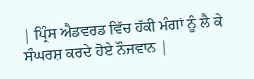| ਪ੍ਰਿੰਸ ਐਡਵਰਡ ਵਿੱਚ ਹੱਕੀ ਮੰਗਾਂ ਨੂੰ ਲੈ ਕੇ ਸੰਘਰਸ਼ ਕਰਦੇ ਹੋਏ ਨੌਜਵਾਨ |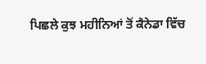ਪਿਛਲੇ ਕੁਝ ਮਹੀਨਿਆਂ ਤੋਂ ਕੈਨੇਡਾ ਵਿੱਚ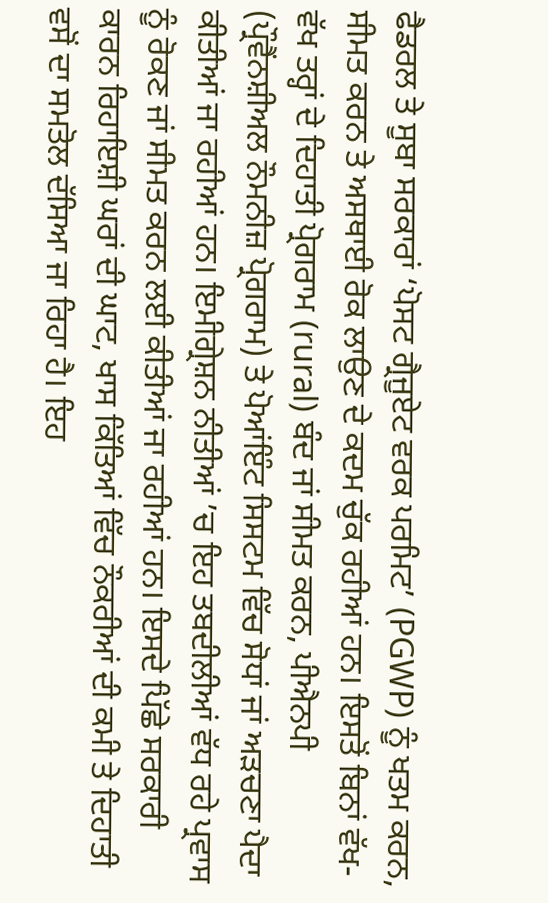ਫੈਡਰਲ ਤੇ ਸੂਬਾ ਸਰਕਾਰਾਂ ‘ਪੋਸਟ ਗ੍ਰੈਜੂਏਟ ਵਰਕ ਪਰਮਿਟ’ (PGWP) ਨੂੰ ਖਤਮ ਕਰਨ, ਸੀਮਤ ਕਰਨ ਤੇ ਅਸਥਾਈ ਰੋਕ ਲਾਉਣ ਦੇ ਕਦਮ ਚੁੱਕ ਰਹੀਆਂ ਹਨ। ਇਸਤੋਂ ਬਿਨਾਂ ਵੱਖ-ਵੱਖ ਤਰ੍ਹਾਂ ਦੇ ਦਿਹਾਤੀ ਪ੍ਰੋਗਰਾਮ (rural) ਬੰਦ ਜਾਂ ਸੀਮਤ ਕਰਨ, ਪੀਐਨਪੀ (ਪ੍ਰੌਵੈਂਨਸ਼ੀਅਲ ਨੌਮਨੀਜ਼ ਪ੍ਰੋਗਰਾਮ) ਤੇ ਪੋਆਂਇੰਟ ਸਿਸਟਮ ਵਿੱਚ ਸੋਧਾਂ ਜਾਂ ਅੜਚਣਾ ਪੈਦਾ ਕੀਤੀਆਂ ਜਾ ਰਹੀਆਂ ਹਨ। ਇਮੀਗ੍ਰੇਸ਼ਨ ਨੀਤੀਆਂ ’ਚ ਇਹ ਤਬਦੀਲੀਆਂ ਵੱਧ ਰਹੇ ਪ੍ਰਵਾਸ ਨੂੰ ਰੋਕਣ ਜਾਂ ਸੀਮਤ ਕਰਨ ਲਈ ਕੀਤੀਆਂ ਜਾ ਰਹੀਆਂ ਹਨ। ਇਸਦੇ ਪਿੱਛੇ ਸਰਕਾਰੀ ਕਾਰਨ ਰਿਹਾਇਸ਼ੀ ਘਰਾਂ ਦੀ ਘਾਟ, ਖਾਸ ਕਿੱਤਿਆਂ ਵਿੱਚ ਨੌਕਰੀਆਂ ਦੀ ਕਮੀ ਤੇ ਦਿਹਾਤੀ ਵਸੋਂ ਦਾ ਸਮਤੋਲ ਦੱਸਿਆ ਜਾ ਰਿਹਾ ਹੈ। ਇਹ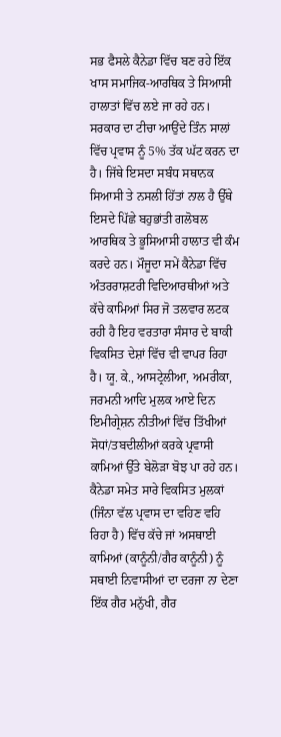ਸਭ ਫੈਸਲੇ ਕੈਨੇਡਾ ਵਿੱਚ ਬਣ ਰਹੇ ਇੱਕ ਖਾਸ ਸਮਾਜਿਕ-ਆਰਥਿਕ ਤੇ ਸਿਆਸੀ ਹਾਲਾਤਾਂ ਵਿੱਚ ਲਏ ਜਾ ਰਹੇ ਹਨ। ਸਰਕਾਰ ਦਾ ਟੀਚਾ ਆਉਂਦੇ ਤਿੰਨ ਸਾਲਾਂ ਵਿੱਚ ਪ੍ਰਵਾਸ ਨੂੰ 5% ਤੱਕ ਘੱਟ ਕਰਨ ਦਾ ਹੈ। ਜਿੱਥੇ ਇਸਦਾ ਸਬੰਧ ਸਥਾਨਕ ਸਿਆਸੀ ਤੇ ਨਸਲੀ ਹਿੱਤਾਂ ਨਾਲ ਹੈ ਉੱਥੇ ਇਸਦੇ ਪਿੱਛੇ ਬਹੁਭਾਂਤੀ ਗਲੋਬਲ ਆਰਥਿਕ ਤੇ ਭੂਸਿਆਸੀ ਹਾਲਾਤ ਵੀ ਕੰਮ ਕਰਦੇ ਹਨ। ਮੌਜੂਦਾ ਸਮੇਂ ਕੈਨੇਡਾ ਵਿੱਚ ਅੰਤਰਰਾਸ਼ਟਰੀ ਵਿਦਿਆਰਥੀਆਂ ਅਤੇ ਕੱਚੇ ਕਾਮਿਆਂ ਸਿਰ ਜੋ ਤਲਵਾਰ ਲਟਕ ਰਹੀ ਹੈ ਇਹ ਵਰਤਾਰਾ ਸੰਸਾਰ ਦੇ ਬਾਕੀ ਵਿਕਸਿਤ ਦੇਸ਼ਾਂ ਵਿੱਚ ਵੀ ਵਾਪਰ ਰਿਹਾ ਹੈ। ਯੂ. ਕੇ., ਆਸਟ੍ਰੇਲੀਆ, ਅਮਰੀਕਾ, ਜਰਮਨੀ ਆਦਿ ਮੁਲਕ ਆਏ ਦਿਨ ਇਮੀਗ੍ਰੇਸ਼ਨ ਨੀਤੀਆਂ ਵਿੱਚ ਤਿੱਖੀਆਂ ਸੋਧਾਂ/ਤਬਦੀਲੀਆਂ ਕਰਕੇ ਪ੍ਰਵਾਸੀ ਕਾਮਿਆਂ ਉੱਤੇ ਬੇਲੋੜਾ ਬੋਝ ਪਾ ਰਹੇ ਹਨ। ਕੈਨੇਡਾ ਸਮੇਤ ਸਾਰੇ ਵਿਕਸਿਤ ਮੁਲਕਾਂ (ਜਿੰਨਾ ਵੱਲ ਪ੍ਰਵਾਸ ਦਾ ਵਹਿਣ ਵਹਿ ਰਿਹਾ ਹੈ) ਵਿੱਚ ਕੱਚੇ ਜਾਂ ਅਸਥਾਈ ਕਾਮਿਆਂ (ਕਾਨੂੰਨੀ/ਗੈਰ ਕਾਨੂੰਨੀ) ਨੂੰ ਸਥਾਈ ਨਿਵਾਸੀਆਂ ਦਾ ਦਰਜਾ ਨਾ ਦੇਣਾ ਇੱਕ ਗੈਰ ਮਨੁੱਖੀ, ਗੈਰ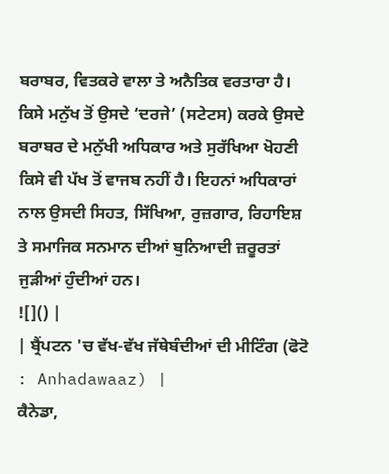ਬਰਾਬਰ, ਵਿਤਕਰੇ ਵਾਲਾ ਤੇ ਅਨੈਤਿਕ ਵਰਤਾਰਾ ਹੈ। ਕਿਸੇ ਮਨੁੱਖ ਤੋਂ ਉਸਦੇ ‘ਦਰਜੇ’ (ਸਟੇਟਸ) ਕਰਕੇ ਉਸਦੇ ਬਰਾਬਰ ਦੇ ਮਨੁੱਖੀ ਅਧਿਕਾਰ ਅਤੇ ਸੁਰੱਖਿਆ ਖੋਹਣੀ ਕਿਸੇ ਵੀ ਪੱਖ ਤੋਂ ਵਾਜਬ ਨਹੀਂ ਹੈ। ਇਹਨਾਂ ਅਧਿਕਾਰਾਂ ਨਾਲ ਉਸਦੀ ਸਿਹਤ, ਸਿੱਖਿਆ, ਰੁਜ਼ਗਾਰ, ਰਿਹਾਇਸ਼ ਤੇ ਸਮਾਜਿਕ ਸਨਮਾਨ ਦੀਆਂ ਬੁਨਿਆਦੀ ਜ਼ਰੂਰਤਾਂ ਜੁੜੀਆਂ ਹੁੰਦੀਆਂ ਹਨ।
![]() |
| ਬ੍ਰੈਂਪਟਨ 'ਚ ਵੱਖ-ਵੱਖ ਜੱਥੇਬੰਦੀਆਂ ਦੀ ਮੀਟਿੰਗ (ਫੋਟੋ : Anhadawaaz) |
ਕੈਨੇਡਾ,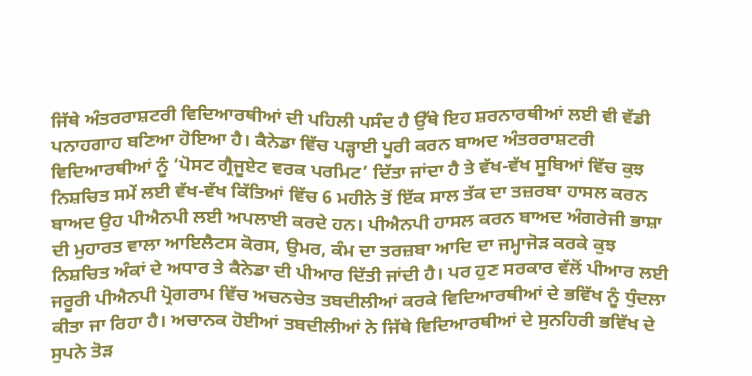ਜਿੱਥੇ ਅੰਤਰਰਾਸ਼ਟਰੀ ਵਿਦਿਆਰਥੀਆਂ ਦੀ ਪਹਿਲੀ ਪਸੰਦ ਹੈ ਉੱਥੇ ਇਹ ਸ਼ਰਨਾਰਥੀਆਂ ਲਈ ਵੀ ਵੱਡੀ ਪਨਾਹਗਾਹ ਬਣਿਆ ਹੋਇਆ ਹੈ। ਕੈਨੇਡਾ ਵਿੱਚ ਪੜ੍ਹਾਈ ਪੂਰੀ ਕਰਨ ਬਾਅਦ ਅੰਤਰਰਾਸ਼ਟਰੀ ਵਿਦਿਆਰਥੀਆਂ ਨੂੰ ‘ਪੋਸਟ ਗ੍ਰੈਜੂਏਟ ਵਰਕ ਪਰਮਿਟ’ ਦਿੱਤਾ ਜਾਂਦਾ ਹੈ ਤੇ ਵੱਖ-ਵੱਖ ਸੂਬਿਆਂ ਵਿੱਚ ਕੁਝ ਨਿਸ਼ਚਿਤ ਸਮੇਂ ਲਈ ਵੱਖ-ਵੱਖ ਕਿੱਤਿਆਂ ਵਿੱਚ 6 ਮਹੀਨੇ ਤੋਂ ਇੱਕ ਸਾਲ ਤੱਕ ਦਾ ਤਜ਼ਰਬਾ ਹਾਸਲ ਕਰਨ ਬਾਅਦ ਉਹ ਪੀਐਨਪੀ ਲਈ ਅਪਲਾਈ ਕਰਦੇ ਹਨ। ਪੀਐਨਪੀ ਹਾਸਲ ਕਰਨ ਬਾਅਦ ਅੰਗਰੇਜੀ ਭਾਸ਼ਾ ਦੀ ਮੁਹਾਰਤ ਵਾਲਾ ਆਇਲੈਟਸ ਕੋਰਸ, ਉਮਰ, ਕੰਮ ਦਾ ਤਰਜ਼ਬਾ ਆਦਿ ਦਾ ਜਮ੍ਹਾਜੋੜ ਕਰਕੇ ਕੁਝ ਨਿਸ਼ਚਿਤ ਅੰਕਾਂ ਦੇ ਅਧਾਰ ਤੇ ਕੈਨੇਡਾ ਦੀ ਪੀਆਰ ਦਿੱਤੀ ਜਾਂਦੀ ਹੈ। ਪਰ ਹੁਣ ਸਰਕਾਰ ਵੱਲੋਂ ਪੀਆਰ ਲਈ ਜਰੂਰੀ ਪੀਐਨਪੀ ਪ੍ਰੋਗਰਾਮ ਵਿੱਚ ਅਚਨਚੇਤ ਤਬਦੀਲੀਆਂ ਕਰਕੇ ਵਿਦਿਆਰਥੀਆਂ ਦੇ ਭਵਿੱਖ ਨੂੰ ਧੁੰਦਲਾ ਕੀਤਾ ਜਾ ਰਿਹਾ ਹੈ। ਅਚਾਨਕ ਹੋਈਆਂ ਤਬਦੀਲੀਆਂ ਨੇ ਜਿੱਥੇ ਵਿਦਿਆਰਥੀਆਂ ਦੇ ਸੁਨਹਿਰੀ ਭਵਿੱਖ ਦੇ ਸੁਪਨੇ ਤੋੜ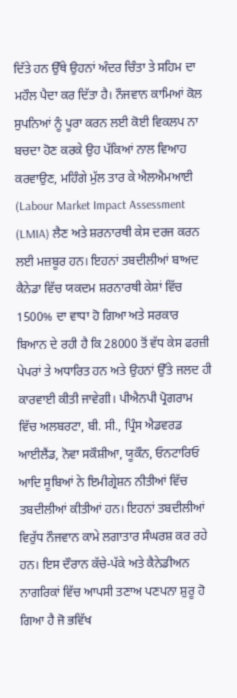ਦਿੱਤੇ ਹਨ ਉੱਥੇ ਉਹਨਾਂ ਅੰਦਰ ਚਿੰਤਾ ਤੇ ਸਹਿਮ ਦਾ ਮਹੌਲ ਪੈਦਾ ਕਰ ਦਿੱਤਾ ਹੈ। ਨੌਜਵਾਨ ਕਾਮਿਆਂ ਕੋਲ ਸੁਪਨਿਆਂ ਨੂੰ ਪੂਰਾ ਕਰਨ ਲਈ ਕੋਈ ਵਿਕਲਪ ਨਾ ਬਚਦਾ ਹੋਣ ਕਰਕੇ ਉਹ ਪੱਕਿਆਂ ਨਾਲ ਵਿਆਹ ਕਰਵਾਉਣ, ਮਹਿੰਗੇ ਮੁੱਲ ਤਾਰ ਕੇ ਐਲਐਮਆਈ (Labour Market Impact Assessment (LMIA) ਲੈਣ ਅਤੇ ਸ਼ਰਨਾਰਥੀ ਕੇਸ ਦਰਜ ਕਰਨ ਲਈ ਮਜ਼ਬੂਰ ਹਨ। ਇਹਨਾਂ ਤਬਦੀਲੀਆਂ ਬਾਅਦ ਕੈਨੇਡਾ ਵਿੱਚ ਯਕਦਮ ਸ਼ਰਨਾਰਥੀ ਕੇਸ਼ਾਂ ਵਿੱਚ 1500% ਦਾ ਵਾਧਾ ਹੋ ਗਿਆ ਅਤੇ ਸਰਕਾਰ ਬਿਆਨ ਦੇ ਰਹੀ ਹੈ ਕਿ 28000 ਤੋਂ ਵੱਧ ਕੇਸ ਫਰਜ਼ੀ ਪੇਪਰਾਂ ਤੇ ਅਧਾਰਿਤ ਹਨ ਅਤੇ ਉਹਨਾਂ ਉੱਤੇ ਜਲਦ ਹੀ ਕਾਰਵਾਈ ਕੀਤੀ ਜਾਵੇਗੀ। ਪੀਐਨਪੀ ਪ੍ਰੋਗਰਾਮ ਵਿੱਚ ਅਲਬਰਟਾ, ਬੀ. ਸੀ., ਪ੍ਰਿੰਸ ਐਡਵਰਡ ਆਈਲੈਂਡ, ਨੋਵਾ ਸਕੌਸ਼ੀਆ, ਯੂਕੌਨ, ਓਨਟਾਰਿਓ ਆਦਿ ਸੂਬਿਆਂ ਨੇ ਇਮੀਗ੍ਰੇਸ਼ਨ ਨੀਤੀਆਂ ਵਿੱਚ ਤਬਦੀਲੀਆਂ ਕੀਤੀਆਂ ਹਨ। ਇਹਨਾਂ ਤਬਦੀਲੀਆਂ ਵਿਰੁੱਧ ਨੌਜਵਾਨ ਕਾਮੇ ਲਗਾਤਾਰ ਸੰਘਰਸ਼ ਕਰ ਰਹੇ ਹਨ। ਇਸ ਦੌਰਾਨ ਕੱਚੇ-ਪੱਕੇ ਅਤੇ ਕੈਨੇਡੀਅਨ ਨਾਗਰਿਕਾਂ ਵਿੱਚ ਆਪਸੀ ਤਣਾਅ ਪਣਪਨਾ ਸ਼ੁਰੂ ਹੋ ਗਿਆ ਹੈ ਜੋ ਭਵਿੱਖ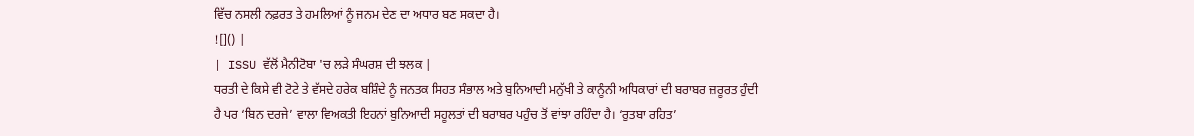ਵਿੱਚ ਨਸਲੀ ਨਫ਼ਰਤ ਤੇ ਹਮਲਿਆਂ ਨੂੰ ਜਨਮ ਦੇਣ ਦਾ ਅਧਾਰ ਬਣ ਸਕਦਾ ਹੈ।
![]() |
| ISSU ਵੱਲੋਂ ਮੈਨੀਟੋਬਾ 'ਚ ਲੜੇ ਸੰਘਰਸ਼ ਦੀ ਝਲਕ |
ਧਰਤੀ ਦੇ ਕਿਸੇ ਵੀ ਟੋਟੇ ਤੇ ਵੱਸਦੇ ਹਰੇਕ ਬਸ਼ਿੰਦੇ ਨੂੰ ਜਨਤਕ ਸਿਹਤ ਸੰਭਾਲ ਅਤੇ ਬੁਨਿਆਦੀ ਮਨੁੱਖੀ ਤੇ ਕਾਨੂੰਨੀ ਅਧਿਕਾਰਾਂ ਦੀ ਬਰਾਬਰ ਜ਼ਰੂਰਤ ਹੁੰਦੀ ਹੈ ਪਰ ‘ਬਿਨ ਦਰਜੇ’ ਵਾਲਾ ਵਿਅਕਤੀ ਇਹਨਾਂ ਬੁਨਿਆਦੀ ਸਹੂਲਤਾਂ ਦੀ ਬਰਾਬਰ ਪਹੁੰਚ ਤੋਂ ਵਾਂਝਾ ਰਹਿੰਦਾ ਹੈ। ‘ਰੁਤਬਾ ਰਹਿਤ’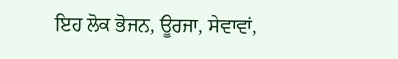ਇਹ ਲੋਕ ਭੋਜਨ, ਊਰਜਾ, ਸੇਵਾਵਾਂ,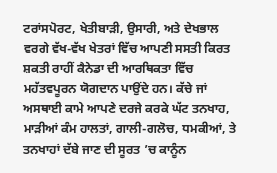ਟਰਾਂਸਪੋਰਟ, ਖੇਤੀਬਾੜੀ, ਉਸਾਰੀ, ਅਤੇ ਦੇਖਭਾਲ ਵਰਗੇ ਵੱਖ-ਵੱਖ ਖੇਤਰਾਂ ਵਿੱਚ ਆਪਣੀ ਸਸਤੀ ਕਿਰਤ ਸ਼ਕਤੀ ਰਾਹੀਂ ਕੈਨੇਡਾ ਦੀ ਆਰਥਿਕਤਾ ਵਿੱਚ ਮਹੱਤਵਪੂਰਨ ਯੋਗਦਾਨ ਪਾਉਂਦੇ ਹਨ। ਕੱਚੇ ਜਾਂ ਅਸਥਾਈ ਕਾਮੇ ਆਪਣੇ ਦਰਜੇ ਕਰਕੇ ਘੱਟ ਤਨਖਾਹ, ਮਾੜੀਆਂ ਕੰਮ ਹਾਲਤਾਂ, ਗਾਲੀ-ਗਲੋਚ, ਧਮਕੀਆਂ, ਤੇ ਤਨਖਾਹਾਂ ਦੱਬੇ ਜਾਣ ਦੀ ਸੂਰਤ ’ਚ ਕਾਨੂੰਨ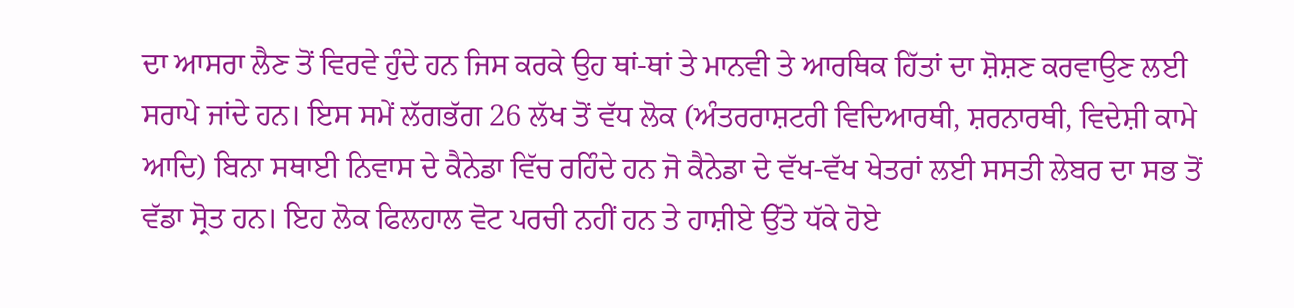ਦਾ ਆਸਰਾ ਲੈਣ ਤੋਂ ਵਿਰਵੇ ਹੁੰਦੇ ਹਨ ਜਿਸ ਕਰਕੇ ਉਹ ਥਾਂ-ਥਾਂ ਤੇ ਮਾਨਵੀ ਤੇ ਆਰਥਿਕ ਹਿੱਤਾਂ ਦਾ ਸ਼ੋਸ਼ਣ ਕਰਵਾਉਣ ਲਈ ਸਰਾਪੇ ਜਾਂਦੇ ਹਨ। ਇਸ ਸਮੇਂ ਲੱਗਭੱਗ 26 ਲੱਖ ਤੋਂ ਵੱਧ ਲੋਕ (ਅੰਤਰਰਾਸ਼ਟਰੀ ਵਿਦਿਆਰਥੀ, ਸ਼ਰਨਾਰਥੀ, ਵਿਦੇਸ਼ੀ ਕਾਮੇ ਆਦਿ) ਬਿਨਾ ਸਥਾਈ ਨਿਵਾਸ ਦੇ ਕੈਨੇਡਾ ਵਿੱਚ ਰਹਿੰਦੇ ਹਨ ਜੋ ਕੈਨੇਡਾ ਦੇ ਵੱਖ-ਵੱਖ ਖੇਤਰਾਂ ਲਈ ਸਸਤੀ ਲੇਬਰ ਦਾ ਸਭ ਤੋਂ ਵੱਡਾ ਸ੍ਰੋਤ ਹਨ। ਇਹ ਲੋਕ ਫਿਲਹਾਲ ਵੋਟ ਪਰਚੀ ਨਹੀਂ ਹਨ ਤੇ ਹਾਸ਼ੀਏ ਉੱਤੇ ਧੱਕੇ ਹੋਏ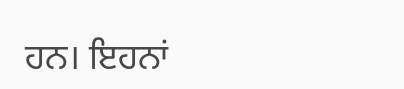ਹਨ। ਇਹਨਾਂ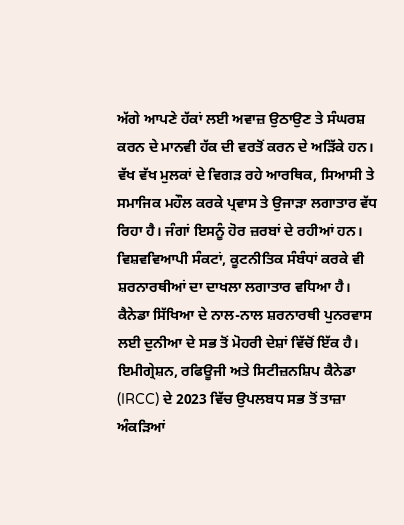ਅੱਗੇ ਆਪਣੇ ਹੱਕਾਂ ਲਈ ਅਵਾਜ਼ ਉਠਾਉਣ ਤੇ ਸੰਘਰਸ਼ ਕਰਨ ਦੇ ਮਾਨਵੀ ਹੱਕ ਦੀ ਵਰਤੋਂ ਕਰਨ ਦੇ ਅੜਿੱਕੇ ਹਨ।
ਵੱਖ ਵੱਖ ਮੁਲਕਾਂ ਦੇ ਵਿਗੜ ਰਹੇ ਆਰਥਿਕ, ਸਿਆਸੀ ਤੇ ਸਮਾਜਿਕ ਮਹੌਲ ਕਰਕੇ ਪ੍ਰਵਾਸ ਤੇ ਉਜਾੜਾ ਲਗਾਤਾਰ ਵੱਧ ਰਿਹਾ ਹੈ। ਜੰਗਾਂ ਇਸਨੂੰ ਹੋਰ ਜ਼ਰਬਾਂ ਦੇ ਰਹੀਆਂ ਹਨ। ਵਿਸ਼ਵਵਿਆਪੀ ਸੰਕਟਾਂ, ਕੂਟਨੀਤਿਕ ਸੰਬੰਧਾਂ ਕਰਕੇ ਵੀ ਸ਼ਰਨਾਰਥੀਆਂ ਦਾ ਦਾਖਲਾ ਲਗਾਤਾਰ ਵਧਿਆ ਹੈ। ਕੈਨੇਡਾ ਸਿੱਖਿਆ ਦੇ ਨਾਲ-ਨਾਲ ਸ਼ਰਨਾਰਥੀ ਪੁਨਰਵਾਸ ਲਈ ਦੁਨੀਆ ਦੇ ਸਭ ਤੋਂ ਮੋਹਰੀ ਦੇਸ਼ਾਂ ਵਿੱਚੋਂ ਇੱਕ ਹੈ। ਇਮੀਗ੍ਰੇਸ਼ਨ, ਰਫਿਊਜੀ ਅਤੇ ਸਿਟੀਜ਼ਨਸ਼ਿਪ ਕੈਨੇਡਾ (IRCC) ਦੇ 2023 ਵਿੱਚ ਉਪਲਬਧ ਸਭ ਤੋਂ ਤਾਜ਼ਾ ਅੰਕੜਿਆਂ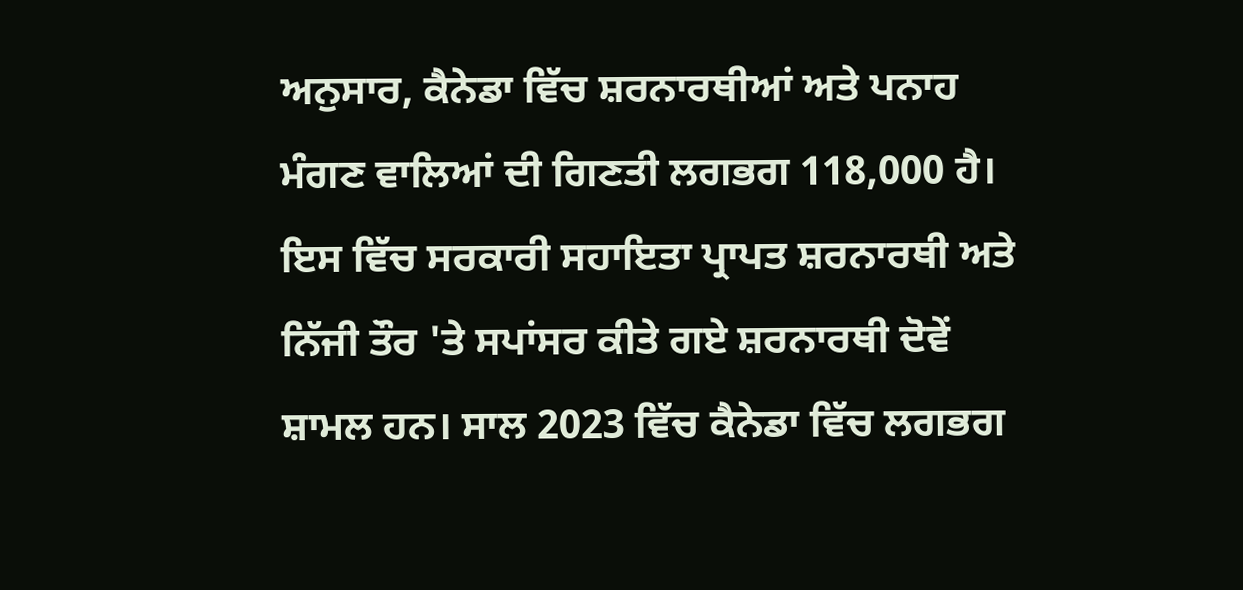ਅਨੁਸਾਰ, ਕੈਨੇਡਾ ਵਿੱਚ ਸ਼ਰਨਾਰਥੀਆਂ ਅਤੇ ਪਨਾਹ ਮੰਗਣ ਵਾਲਿਆਂ ਦੀ ਗਿਣਤੀ ਲਗਭਗ 118,000 ਹੈ। ਇਸ ਵਿੱਚ ਸਰਕਾਰੀ ਸਹਾਇਤਾ ਪ੍ਰਾਪਤ ਸ਼ਰਨਾਰਥੀ ਅਤੇ ਨਿੱਜੀ ਤੌਰ 'ਤੇ ਸਪਾਂਸਰ ਕੀਤੇ ਗਏ ਸ਼ਰਨਾਰਥੀ ਦੋਵੇਂ ਸ਼ਾਮਲ ਹਨ। ਸਾਲ 2023 ਵਿੱਚ ਕੈਨੇਡਾ ਵਿੱਚ ਲਗਭਗ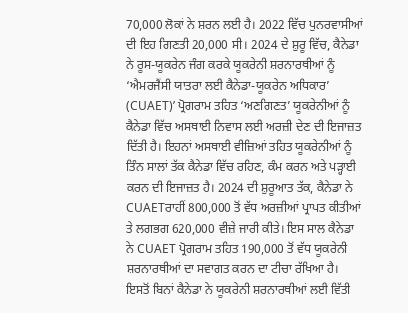70,000 ਲੋਕਾਂ ਨੇ ਸ਼ਰਨ ਲਈ ਹੈ। 2022 ਵਿੱਚ ਪੁਨਰਵਾਸੀਆਂ ਦੀ ਇਹ ਗਿਣਤੀ 20,000 ਸੀ। 2024 ਦੇ ਸ਼ੁਰੂ ਵਿੱਚ, ਕੈਨੇਡਾ ਨੇ ਰੂਸ-ਯੂਕਰੇਨ ਜੰਗ ਕਰਕੇ ਯੂਕਰੇਨੀ ਸ਼ਰਨਾਰਥੀਆਂ ਨੂੰ ‘ਐਮਰਜੈਂਸੀ ਯਾਤਰਾ ਲਈ ਕੈਨੇਡਾ-ਯੂਕਰੇਨ ਅਧਿਕਾਰ’ (CUAET)’ ਪ੍ਰੋਗਰਾਮ ਤਹਿਤ ‘ਅਣਗਿਣਤ’ ਯੂਕਰੇਨੀਆਂ ਨੂੰ ਕੈਨੇਡਾ ਵਿੱਚ ਅਸਥਾਈ ਨਿਵਾਸ ਲਈ ਅਰਜ਼ੀ ਦੇਣ ਦੀ ਇਜਾਜ਼ਤ ਦਿੱਤੀ ਹੈ। ਇਹਨਾਂ ਅਸਥਾਈ ਵੀਜ਼ਿਆਂ ਤਹਿਤ ਯੂਕਰੇਨੀਆਂ ਨੂੰ ਤਿੰਨ ਸਾਲਾਂ ਤੱਕ ਕੈਨੇਡਾ ਵਿੱਚ ਰਹਿਣ, ਕੰਮ ਕਰਨ ਅਤੇ ਪੜ੍ਹਾਈ ਕਰਨ ਦੀ ਇਜਾਜ਼ਤ ਹੈ। 2024 ਦੀ ਸ਼ੁਰੂਆਤ ਤੱਕ, ਕੈਨੇਡਾ ਨੇ CUAETਰਾਹੀਂ 800,000 ਤੋਂ ਵੱਧ ਅਰਜ਼ੀਆਂ ਪ੍ਰਾਪਤ ਕੀਤੀਆਂ ਤੇ ਲਗਭਗ 620,000 ਵੀਜ਼ੇ ਜਾਰੀ ਕੀਤੇ। ਇਸ ਸਾਲ ਕੈਨੇਡਾ ਨੇ CUAET ਪ੍ਰੋਗਰਾਮ ਤਹਿਤ 190,000 ਤੋਂ ਵੱਧ ਯੂਕਰੇਨੀ ਸ਼ਰਨਾਰਥੀਆਂ ਦਾ ਸਵਾਗਤ ਕਰਨ ਦਾ ਟੀਚਾ ਰੱਖਿਆ ਹੈ। ਇਸਤੋਂ ਬਿਨਾਂ ਕੈਨੇਡਾ ਨੇ ਯੂਕਰੇਨੀ ਸ਼ਰਨਾਰਥੀਆਂ ਲਈ ਵਿੱਤੀ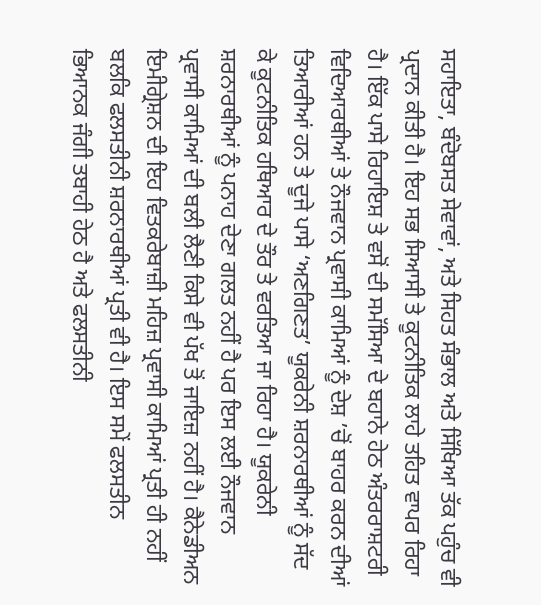ਸਹਾਇਤਾ, ਬੰਦੋਬਸਤ ਸੇਵਾਵਾਂ, ਅਤੇ ਸਿਹਤ ਸੰਭਾਲ ਅਤੇ ਸਿੱਖਿਆ ਤੱਕ ਪਹੁੰਚ ਵੀ ਪ੍ਰਦਾਨ ਕੀਤੀ ਹੈ। ਇਹ ਸਭ ਸਿਆਸੀ ਤੇ ਕੂਟਨੀਤਿਕ ਲਾਹੇ ਤਹਿਤ ਵਾਪਰ ਰਿਹਾ ਹੈ। ਇੱਕ ਪਾਸੇ ਰਿਹਾਇਸ਼ ਤੇ ਵਸੋਂ ਦੀ ਸਮੱਸਿਆ ਦੇ ਬਹਾਨੇ ਹੇਠ ਅੰਤਰਰਾਸ਼ਟਰੀ ਵਿਦਿਆਰਥੀਆਂ ਤੇ ਨੌਜਵਾਨ ਪ੍ਰਵਾਸੀ ਕਾਮਿਆਂ ਨੂੰ ਦੇਸ਼ ’ਚੋਂ ਬਾਹਰ ਕਰਨ ਦੀਆਂ ਤਿਆਰੀਆਂ ਹਨ ਤੇ ਦੂਜੇ ਪਾਸੇ ‘ਅਣਗਿਣਤ’ ਯੂਕਰੇਨੀ ਸ਼ਰਨਾਰਥੀਆਂ ਨੂੰ ਸੱਦ ਕੇ ਕੂਟਨੀਤਿਕ ਹਥਿਆਰ ਦੇ ਤੌਰ ਤੇ ਵਰਤਿਆ ਜਾ ਰਿਹਾ ਹੈ। ਯੂਕਰੇਨੀ ਸ਼ਰਨਾਰਥੀਆਂ ਨੂੰ ਪਨਾਹ ਦੇਣਾ ਗਲਤ ਨਹੀਂ ਹੈ ਪਰ ਇਸ ਲਈ ਨੌਜਵਾਨ ਪ੍ਰਵਾਸੀ ਕਾਮਿਆਂ ਦੀ ਬਲੀ ਲੈਣੀ ਕਿਸੇ ਵੀ ਪੱਖ ਤੋਂ ਜਾਇਜ਼ ਨਹੀਂ ਹੈ। ਕੈਨੇਡੀਅਨ ਇਮੀਗ੍ਰੇਸ਼ਨ ਦੀ ਇਹ ਵਿਤਕਰੇਬਾਜ਼ੀ ਮਹਿਜ਼ ਪ੍ਰਵਾਸੀ ਕਾਮਿਆਂ ਪ੍ਰਤੀ ਹੀ ਨਹੀਂ ਬਲਕਿ ਫਲਸਤੀਨੀ ਸ਼ਰਨਾਰਥੀਆਂ ਪ੍ਰਤੀ ਵੀ ਹੈ। ਇਸ ਸਮੇਂ ਫਲਸਤੀਨ ਭਿਆਨਕ ਜੰਗੀ ਤਬਾਹੀ ਹੇਠ ਹੈ ਅਤੇ ਫਲਸਤੀਨੀ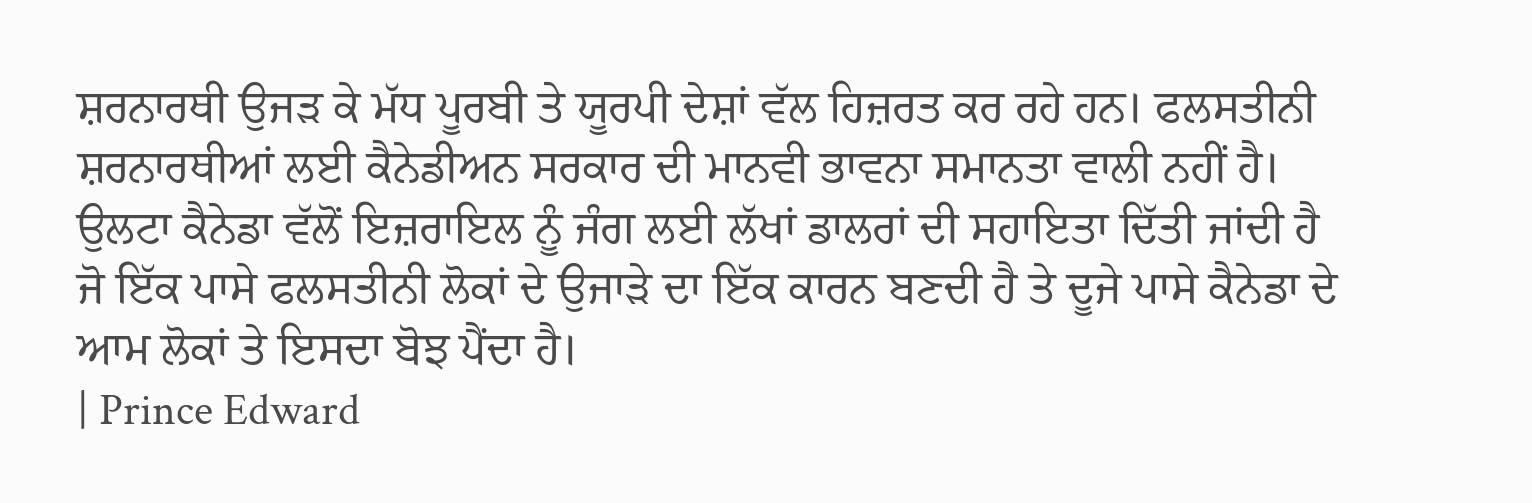ਸ਼ਰਨਾਰਥੀ ਉਜੜ ਕੇ ਮੱਧ ਪੂਰਬੀ ਤੇ ਯੂਰਪੀ ਦੇਸ਼ਾਂ ਵੱਲ ਹਿਜ਼ਰਤ ਕਰ ਰਹੇ ਹਨ। ਫਲਸਤੀਨੀ ਸ਼ਰਨਾਰਥੀਆਂ ਲਈ ਕੈਨੇਡੀਅਨ ਸਰਕਾਰ ਦੀ ਮਾਨਵੀ ਭਾਵਨਾ ਸਮਾਨਤਾ ਵਾਲੀ ਨਹੀਂ ਹੈ। ਉਲਟਾ ਕੈਨੇਡਾ ਵੱਲੋਂ ਇਜ਼ਰਾਇਲ ਨੂੰ ਜੰਗ ਲਈ ਲੱਖਾਂ ਡਾਲਰਾਂ ਦੀ ਸਹਾਇਤਾ ਦਿੱਤੀ ਜਾਂਦੀ ਹੈ ਜੋ ਇੱਕ ਪਾਸੇ ਫਲਸਤੀਨੀ ਲੋਕਾਂ ਦੇ ਉਜਾੜੇ ਦਾ ਇੱਕ ਕਾਰਨ ਬਣਦੀ ਹੈ ਤੇ ਦੂਜੇ ਪਾਸੇ ਕੈਨੇਡਾ ਦੇ ਆਮ ਲੋਕਾਂ ਤੇ ਇਸਦਾ ਬੋਝ ਪੈਂਦਾ ਹੈ।
| Prince Edward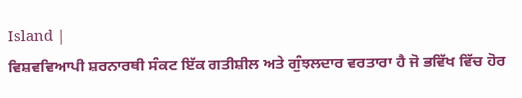Island |
ਵਿਸ਼ਵਵਿਆਪੀ ਸ਼ਰਨਾਰਥੀ ਸੰਕਟ ਇੱਕ ਗਤੀਸ਼ੀਲ ਅਤੇ ਗੁੰਝਲਦਾਰ ਵਰਤਾਰਾ ਹੈ ਜੋ ਭਵਿੱਖ ਵਿੱਚ ਹੋਰ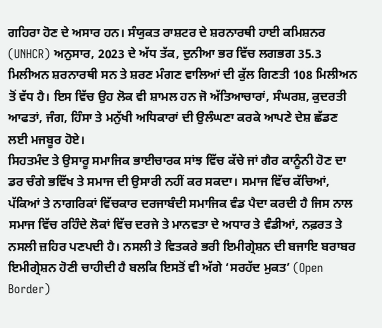ਗਹਿਰਾ ਹੋਣ ਦੇ ਅਸਾਰ ਹਨ। ਸੰਯੁਕਤ ਰਾਸ਼ਟਰ ਦੇ ਸ਼ਰਨਾਰਥੀ ਹਾਈ ਕਮਿਸ਼ਨਰ (UNHCR) ਅਨੁਸਾਰ, 2023 ਦੇ ਅੱਧ ਤੱਕ, ਦੁਨੀਆ ਭਰ ਵਿੱਚ ਲਗਭਗ 35.3 ਮਿਲੀਅਨ ਸ਼ਰਨਾਰਥੀ ਸਨ ਤੇ ਸ਼ਰਣ ਮੰਗਣ ਵਾਲਿਆਂ ਦੀ ਕੁੱਲ ਗਿਣਤੀ 108 ਮਿਲੀਅਨ ਤੋਂ ਵੱਧ ਹੈ। ਇਸ ਵਿੱਚ ਉਹ ਲੋਕ ਵੀ ਸ਼ਾਮਲ ਹਨ ਜੋ ਅੱਤਿਆਚਾਰਾਂ, ਸੰਘਰਸ਼, ਕੁਦਰਤੀ ਆਫਤਾਂ, ਜੰਗ, ਹਿੰਸਾ ਤੇ ਮਨੁੱਖੀ ਅਧਿਕਾਰਾਂ ਦੀ ਉਲੰਘਣਾ ਕਰਕੇ ਆਪਣੇ ਦੇਸ਼ ਛੱਡਣ ਲਈ ਮਜਬੂਰ ਹੋਏ।
ਸਿਹਤਮੰਦ ਤੇ ਉਸਾਰੂ ਸਮਾਜਿਕ ਭਾਈਚਾਰਕ ਸਾਂਝ ਵਿੱਚ ਕੱਚੇ ਜਾਂ ਗੈਰ ਕਾਨੂੰਨੀ ਹੋਣ ਦਾ ਡਰ ਚੰਗੇ ਭਵਿੱਖ ਤੇ ਸਮਾਜ ਦੀ ਉਸਾਰੀ ਨਹੀਂ ਕਰ ਸਕਦਾ। ਸਮਾਜ ਵਿੱਚ ਕੱਚਿਆਂ, ਪੱਕਿਆਂ ਤੇ ਨਾਗਰਿਕਾਂ ਵਿੱਚਕਾਰ ਦਰਜਾਬੰਦੀ ਸਮਾਜਿਕ ਵੰਡ ਪੈਦਾ ਕਰਦੀ ਹੈ ਜਿਸ ਨਾਲ ਸਮਾਜ ਵਿੱਚ ਰਹਿੰਦੇ ਲੋਕਾਂ ਵਿੱਚ ਦਰਜੇ ਤੇ ਮਾਨਵਤਾ ਦੇ ਅਧਾਰ ਤੇ ਵੰਡੀਆਂ, ਨਫ਼ਰਤ ਤੇ ਨਸਲੀ ਜ਼ਹਿਰ ਪਣਪਦੀ ਹੈ। ਨਸਲੀ ਤੇ ਵਿਤਕਰੇ ਭਰੀ ਇਮੀਗ੍ਰੇਸ਼ਨ ਦੀ ਬਜਾਇ ਬਰਾਬਰ ਇਮੀਗ੍ਰੇਸ਼ਨ ਹੋਣੀ ਚਾਹੀਦੀ ਹੈ ਬਲਕਿ ਇਸਤੋਂ ਵੀ ਅੱਗੇ ‘ਸਰਹੱਦ ਮੁਕਤ’ (Open Border)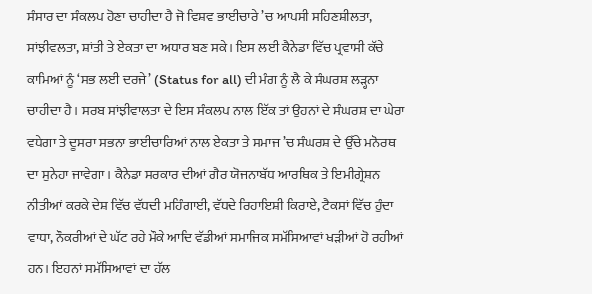ਸੰਸਾਰ ਦਾ ਸੰਕਲਪ ਹੋਣਾ ਚਾਹੀਦਾ ਹੈ ਜੋ ਵਿਸ਼ਵ ਭਾਈਚਾਰੇ ’ਚ ਆਪਸੀ ਸਹਿਣਸ਼ੀਲਤਾ, ਸਾਂਝੀਵਲਤਾ, ਸ਼ਾਂਤੀ ਤੇ ਏਕਤਾ ਦਾ ਅਧਾਰ ਬਣ ਸਕੇ। ਇਸ ਲਈ ਕੈਨੇਡਾ ਵਿੱਚ ਪ੍ਰਵਾਸੀ ਕੱਚੇ ਕਾਮਿਆਂ ਨੂੰ ‘ਸਭ ਲਈ ਦਰਜੇ’ (Status for all) ਦੀ ਮੰਗ ਨੂੰ ਲੈ ਕੇ ਸੰਘਰਸ਼ ਲੜ੍ਹਨਾ ਚਾਹੀਦਾ ਹੈ। ਸਰਬ ਸਾਂਝੀਵਾਲਤਾ ਦੇ ਇਸ ਸੰਕਲਪ ਨਾਲ ਇੱਕ ਤਾਂ ਉਹਨਾਂ ਦੇ ਸੰਘਰਸ਼ ਦਾ ਘੇਰਾ ਵਧੇਗਾ ਤੇ ਦੂਸਰਾ ਸਭਨਾ ਭਾਈਚਾਰਿਆਂ ਨਾਲ ਏਕਤਾ ਤੇ ਸਮਾਜ ’ਚ ਸੰਘਰਸ਼ ਦੇ ਉੱਚੇ ਮਨੋਰਥ ਦਾ ਸੁਨੇਹਾ ਜਾਵੇਗਾ। ਕੈਨੇਡਾ ਸਰਕਾਰ ਦੀਆਂ ਗੈਰ ਯੋਜਨਾਬੱਧ ਆਰਥਿਕ ਤੇ ਇਮੀਗ੍ਰੇਸ਼ਨ ਨੀਤੀਆਂ ਕਰਕੇ ਦੇਸ਼ ਵਿੱਚ ਵੱਧਦੀ ਮਹਿੰਗਾਈ, ਵੱਧਦੇ ਰਿਹਾਇਸ਼ੀ ਕਿਰਾਏ, ਟੈਕਸਾਂ ਵਿੱਚ ਹੁੰਦਾ ਵਾਧਾ, ਨੌਕਰੀਆਂ ਦੇ ਘੱਟ ਰਹੇ ਮੌਕੇ ਆਦਿ ਵੱਡੀਆਂ ਸਮਾਜਿਕ ਸਮੱਸਿਆਵਾਂ ਖੜੀਆਂ ਹੋ ਰਹੀਆਂ ਹਨ। ਇਹਨਾਂ ਸਮੱਸਿਆਵਾਂ ਦਾ ਹੱਲ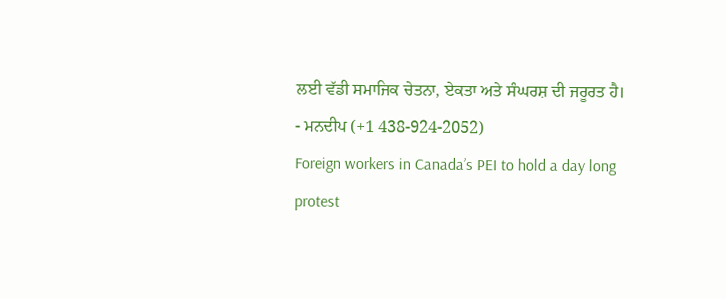ਲਈ ਵੱਡੀ ਸਮਾਜਿਕ ਚੇਤਨਾ, ਏਕਤਾ ਅਤੇ ਸੰਘਰਸ਼ ਦੀ ਜਰੂਰਤ ਹੈ।
- ਮਨਦੀਪ (+1 438-924-2052)
Foreign workers in Canada’s PEI to hold a day long protest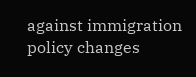against immigration policy changes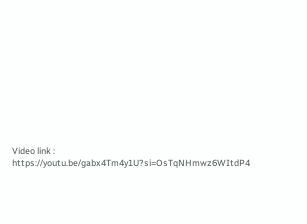Video link : https://youtu.be/gabx4Tm4y1U?si=OsTqNHmwz6WItdP4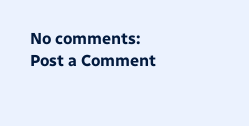No comments:
Post a Comment